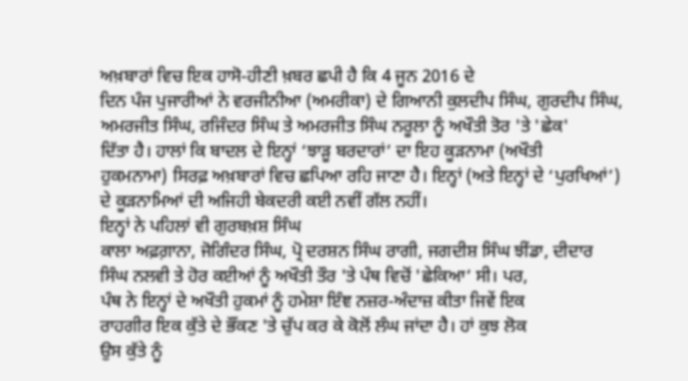ਅਖ਼ਬਾਰਾਂ ਵਿਚ ਇਕ ਹਾਸੋ-ਹੀਣੀ ਖ਼ਬਰ ਛਪੀ ਹੈ ਕਿ 4 ਜੂਨ 2016 ਦੇ
ਦਿਨ ਪੰਜ ਪੁਜਾਰੀਆਂ ਨੇ ਵਰਜੀਨੀਆ (ਅਮਰੀਕਾ) ਦੇ ਗਿਆਨੀ ਕੁਲਦੀਪ ਸਿੰਘ, ਗੁਰਦੀਪ ਸਿੰਘ,
ਅਮਰਜੀਤ ਸਿੰਘ, ਰਜਿੰਦਰ ਸਿੰਘ ਤੇ ਅਮਰਜੀਤ ਸਿੰਘ ਨਰੂਲਾ ਨੂੰ ਅਖੌਤੀ ਤੋਰ 'ਤੇ 'ਛੇਕ'
ਦਿੱਤਾ ਹੈ। ਹਾਲਾਂ ਕਿ ਬਾਦਲ ਦੇ ਇਨ੍ਹਾਂ ‘ਝਾੜੂ ਬਰਦਾਰਾਂ’ ਦਾ ਇਹ ਕੂੜਨਾਮਾ (ਅਖੌਤੀ
ਹੁਕਮਨਾਮਾ) ਸਿਰਫ਼ ਅਖ਼ਬਾਰਾਂ ਵਿਚ ਛਪਿਆ ਰਹਿ ਜਾਣਾ ਹੈ। ਇਨ੍ਹਾਂ (ਅਤੇ ਇਨ੍ਹਾਂ ਦੇ ‘ਪੁਰਖਿਆਂ’)
ਦੇ ਕੂੜਨਾਮਿਆਂ ਦੀ ਅਜਿਹੀ ਬੇਕਦਰੀ ਕਈ ਨਵੀਂ ਗੱਲ ਨਹੀਂ।
ਇਨ੍ਹਾਂ ਨੇ ਪਹਿਲਾਂ ਵੀ ਗੁਰਬਖ਼ਸ਼ ਸਿੰਘ
ਕਾਲਾ ਅਫ਼ਗ਼ਾਨਾ, ਜੋਗਿੰਦਰ ਸਿੰਘ, ਪ੍ਰੋ ਦਰਸ਼ਨ ਸਿੰਘ ਰਾਗੀ, ਜਗਦੀਸ਼ ਸਿੰਘ ਝੀਂਡਾ, ਦੀਦਾਰ
ਸਿੰਘ ਨਲਵੀ ਤੇ ਹੋਰ ਕਈਆਂ ਨੂੰ ਅਖੌਤੀ ਤੌਰ 'ਤੇ ਪੰਥ ਵਿਚੋਂ 'ਛੇਕਿਆ’ ਸੀ। ਪਰ,
ਪੰਥ ਨੇ ਇਨ੍ਹਾਂ ਦੇ ਅਖੌਤੀ ਹੁਕਮਾਂ ਨੂੰ ਹਮੇਸ਼ਾ ਇੰਞ ਨਜ਼ਰ-ਅੰਦਾਜ਼ ਕੀਤਾ ਜਿਵੇਂ ਇਕ
ਰਾਹਗੀਰ ਇਕ ਕੁੱਤੇ ਦੇ ਭੌਂਕਣ 'ਤੇ ਚੁੱਪ ਕਰ ਕੇ ਕੋਲੋਂ ਲੰਘ ਜਾਂਦਾ ਹੈ। ਹਾਂ ਕੁਝ ਲੋਕ
ਉਸ ਕੁੱਤੇ ਨੂੰ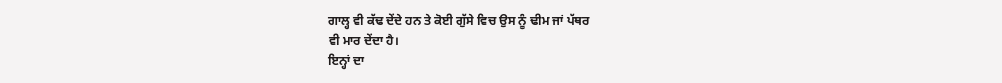ਗਾਲ੍ਹ ਵੀ ਕੱਢ ਦੇਂਦੇ ਹਨ ਤੇ ਕੋਈ ਗੁੱਸੇ ਵਿਚ ਉਸ ਨੂੰ ਢੀਮ ਜਾਂ ਪੱਥਰ
ਵੀ ਮਾਰ ਦੇਂਦਾ ਹੈ।
ਇਨ੍ਹਾਂ ਦਾ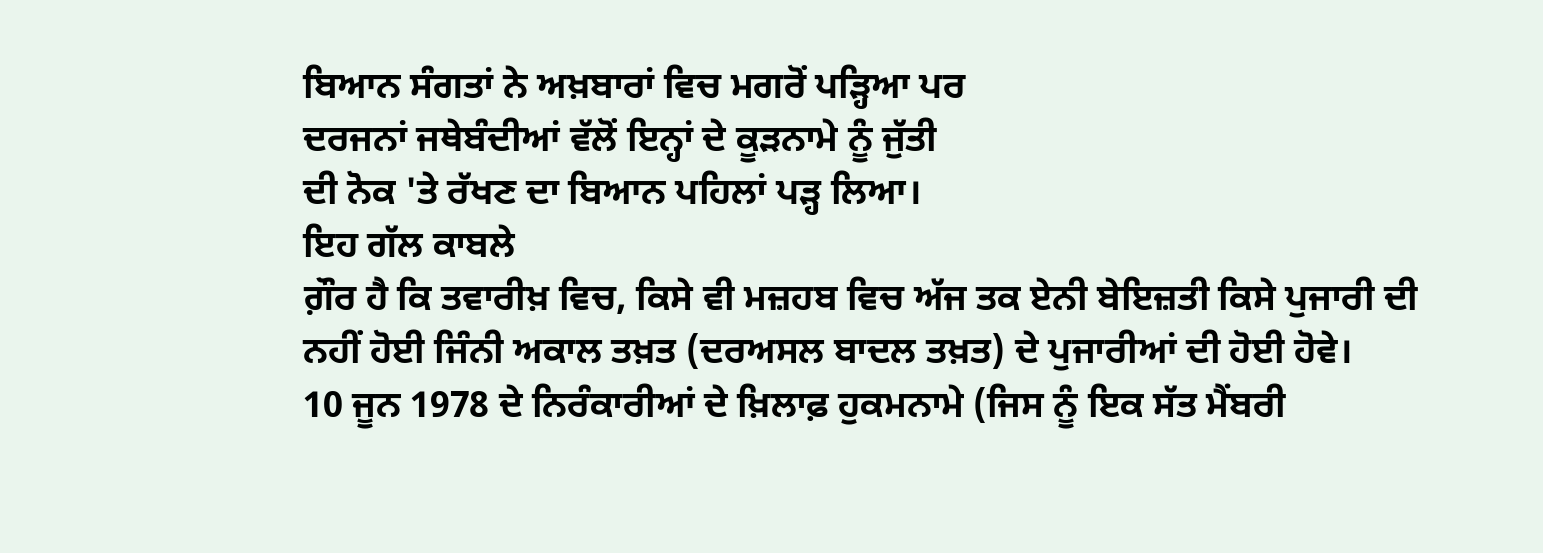ਬਿਆਨ ਸੰਗਤਾਂ ਨੇ ਅਖ਼ਬਾਰਾਂ ਵਿਚ ਮਗਰੋਂ ਪੜ੍ਹਿਆ ਪਰ
ਦਰਜਨਾਂ ਜਥੇਬੰਦੀਆਂ ਵੱਲੋਂ ਇਨ੍ਹਾਂ ਦੇ ਕੂੜਨਾਮੇ ਨੂੰ ਜੁੱਤੀ
ਦੀ ਨੋਕ 'ਤੇ ਰੱਖਣ ਦਾ ਬਿਆਨ ਪਹਿਲਾਂ ਪੜ੍ਹ ਲਿਆ।
ਇਹ ਗੱਲ ਕਾਬਲੇ
ਗ਼ੌਰ ਹੈ ਕਿ ਤਵਾਰੀਖ਼ ਵਿਚ, ਕਿਸੇ ਵੀ ਮਜ਼ਹਬ ਵਿਚ ਅੱਜ ਤਕ ਏਨੀ ਬੇਇਜ਼ਤੀ ਕਿਸੇ ਪੁਜਾਰੀ ਦੀ
ਨਹੀਂ ਹੋਈ ਜਿੰਨੀ ਅਕਾਲ ਤਖ਼ਤ (ਦਰਅਸਲ ਬਾਦਲ ਤਖ਼ਤ) ਦੇ ਪੁਜਾਰੀਆਂ ਦੀ ਹੋਈ ਹੋਵੇ।
10 ਜੂਨ 1978 ਦੇ ਨਿਰੰਕਾਰੀਆਂ ਦੇ ਖ਼ਿਲਾਫ਼ ਹੁਕਮਨਾਮੇ (ਜਿਸ ਨੂੰ ਇਕ ਸੱਤ ਮੈਂਬਰੀ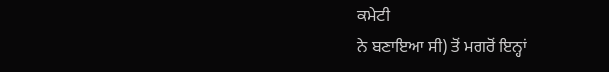ਕਮੇਟੀ
ਨੇ ਬਣਾਇਆ ਸੀ) ਤੋਂ ਮਗਰੋਂ ਇਨ੍ਹਾਂ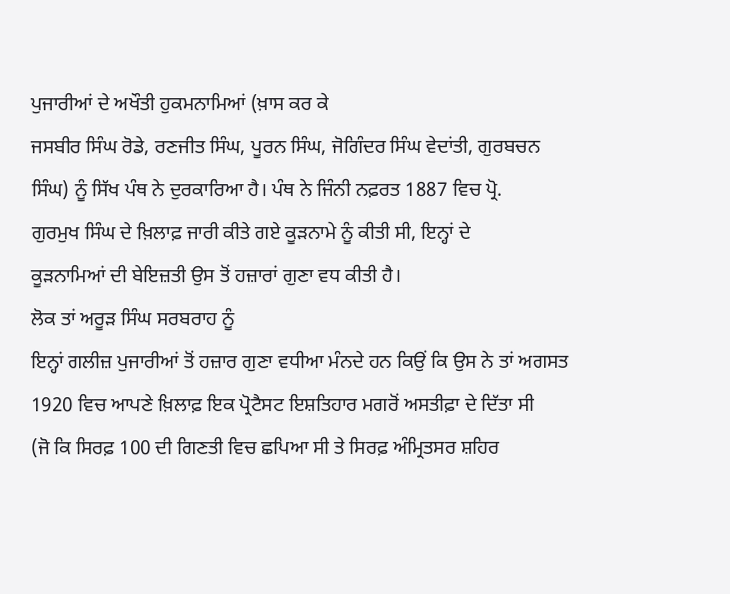ਪੁਜਾਰੀਆਂ ਦੇ ਅਖੌਤੀ ਹੁਕਮਨਾਮਿਆਂ (ਖ਼ਾਸ ਕਰ ਕੇ
ਜਸਬੀਰ ਸਿੰਘ ਰੋਡੇ, ਰਣਜੀਤ ਸਿੰਘ, ਪੂਰਨ ਸਿੰਘ, ਜੋਗਿੰਦਰ ਸਿੰਘ ਵੇਦਾਂਤੀ, ਗੁਰਬਚਨ
ਸਿੰਘ) ਨੂੰ ਸਿੱਖ ਪੰਥ ਨੇ ਦੁਰਕਾਰਿਆ ਹੈ। ਪੰਥ ਨੇ ਜਿੰਨੀ ਨਫ਼ਰਤ 1887 ਵਿਚ ਪ੍ਰੋ.
ਗੁਰਮੁਖ ਸਿੰਘ ਦੇ ਖ਼ਿਲਾਫ਼ ਜਾਰੀ ਕੀਤੇ ਗਏ ਕੂੜਨਾਮੇ ਨੂੰ ਕੀਤੀ ਸੀ, ਇਨ੍ਹਾਂ ਦੇ
ਕੂੜਨਾਮਿਆਂ ਦੀ ਬੇਇਜ਼ਤੀ ਉਸ ਤੋਂ ਹਜ਼ਾਰਾਂ ਗੁਣਾ ਵਧ ਕੀਤੀ ਹੈ।
ਲੋਕ ਤਾਂ ਅਰੂੜ ਸਿੰਘ ਸਰਬਰਾਹ ਨੂੰ
ਇਨ੍ਹਾਂ ਗਲੀਜ਼ ਪੁਜਾਰੀਆਂ ਤੋਂ ਹਜ਼ਾਰ ਗੁਣਾ ਵਧੀਆ ਮੰਨਦੇ ਹਨ ਕਿਉਂ ਕਿ ਉਸ ਨੇ ਤਾਂ ਅਗਸਤ
1920 ਵਿਚ ਆਪਣੇ ਖ਼ਿਲਾਫ਼ ਇਕ ਪ੍ਰੋਟੈਸਟ ਇਸ਼ਤਿਹਾਰ ਮਗਰੋਂ ਅਸਤੀਫ਼ਾ ਦੇ ਦਿੱਤਾ ਸੀ
(ਜੋ ਕਿ ਸਿਰਫ਼ 100 ਦੀ ਗਿਣਤੀ ਵਿਚ ਛਪਿਆ ਸੀ ਤੇ ਸਿਰਫ਼ ਅੰਮ੍ਰਿਤਸਰ ਸ਼ਹਿਰ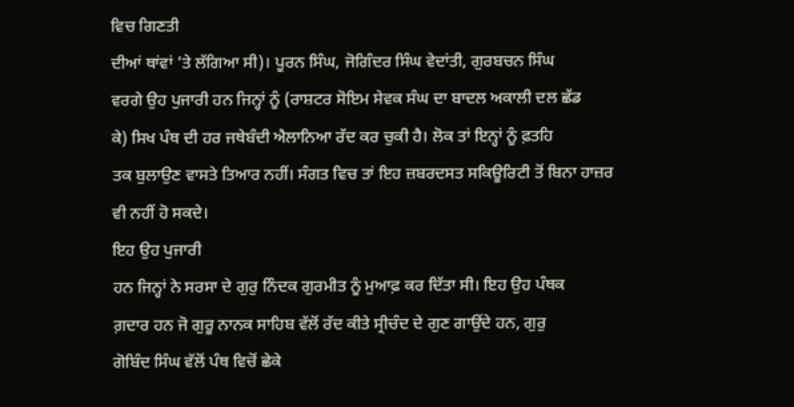ਵਿਚ ਗਿਣਤੀ
ਦੀਆਂ ਥਾਂਵਾਂ ’ਤੇ ਲੱਗਿਆ ਸੀ)। ਪੂਰਨ ਸਿੰਘ, ਜੋਗਿੰਦਰ ਸਿੰਘ ਵੇਦਾਂਤੀ, ਗੁਰਬਚਨ ਸਿੰਘ
ਵਰਗੇ ਉਹ ਪੁਜਾਰੀ ਹਨ ਜਿਨ੍ਹਾਂ ਨੂੰ (ਰਾਸ਼ਟਰ ਸੋਇਮ ਸੇਵਕ ਸੰਘ ਦਾ ਬਾਦਲ ਅਕਾਲੀ ਦਲ ਛੱਡ
ਕੇ) ਸਿਖ ਪੰਥ ਦੀ ਹਰ ਜਥੇਬੰਦੀ ਐਲਾਨਿਆ ਰੱਦ ਕਰ ਚੁਕੀ ਹੈ। ਲੋਕ ਤਾਂ ਇਨ੍ਹਾਂ ਨੂੰ ਫ਼ਤਹਿ
ਤਕ ਬੁਲਾਉਣ ਵਾਸਤੇ ਤਿਆਰ ਨਹੀਂ। ਸੰਗਤ ਵਿਚ ਤਾਂ ਇਹ ਜ਼ਬਰਦਸਤ ਸਕਿਊਰਿਟੀ ਤੋਂ ਬਿਨਾ ਹਾਜ਼ਰ
ਵੀ ਨਹੀਂ ਹੋ ਸਕਦੇ।
ਇਹ ਉਹ ਪੁਜਾਰੀ
ਹਨ ਜਿਨ੍ਹਾਂ ਨੇ ਸਰਸਾ ਦੇ ਗੁਰੁ ਨਿੰਦਕ ਗੁਰਮੀਤ ਨੂੰ ਮੁਆਫ਼ ਕਰ ਦਿੱਤਾ ਸੀ। ਇਹ ਉਹ ਪੰਥਕ
ਗ਼ਦਾਰ ਹਨ ਜੋ ਗੁਰੂ ਨਾਨਕ ਸਾਹਿਬ ਵੱਲੋਂ ਰੱਦ ਕੀਤੇ ਸ੍ਰੀਚੰਦ ਦੇ ਗੁਣ ਗਾਉਂਦੇ ਹਨ, ਗੁਰੁ
ਗੋਬਿੰਦ ਸਿੰਘ ਵੱਲੋਂ ਪੰਥ ਵਿਚੋਂ ਛੇਕੇ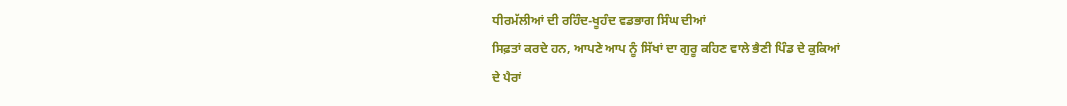ਧੀਰਮੱਲੀਆਂ ਦੀ ਰਹਿੰਦ-ਖੂਹੰਦ ਵਡਭਾਗ ਸਿੰਘ ਦੀਆਂ
ਸਿਫ਼ਤਾਂ ਕਰਦੇ ਹਨ, ਆਪਣੇ ਆਪ ਨੂੰ ਸਿੱਖਾਂ ਦਾ ਗੁਰੂ ਕਹਿਣ ਵਾਲੇ ਭੈਣੀ ਪਿੰਡ ਦੇ ਕੁਕਿਆਂ
ਦੇ ਪੈਰਾਂ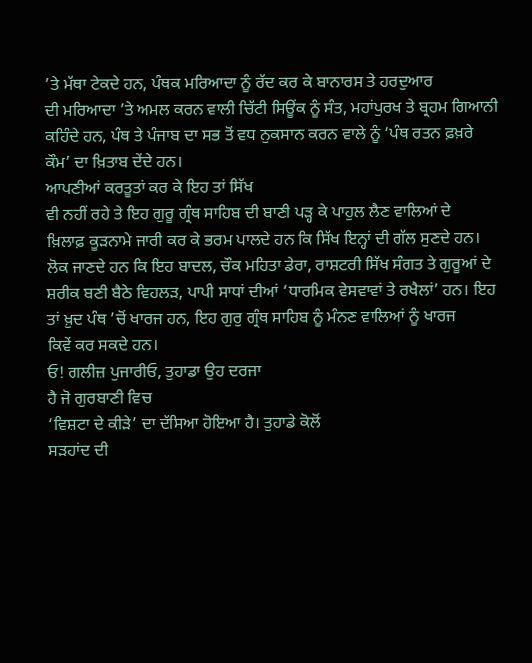’ਤੇ ਮੱਥਾ ਟੇਕਦੇ ਹਨ, ਪੰਥਕ ਮਰਿਆਦਾ ਨੂੰ ਰੱਦ ਕਰ ਕੇ ਬਾਨਾਰਸ ਤੇ ਹਰਦੁਆਰ
ਦੀ ਮਰਿਆਦਾ ’ਤੇ ਅਮਲ ਕਰਨ ਵਾਲੀ ਚਿੱਟੀ ਸਿਊਂਕ ਨੂੰ ਸੰਤ, ਮਹਾਂਪੁਰਖ ਤੇ ਬ੍ਰਹਮ ਗਿਆਨੀ
ਕਹਿੰਦੇ ਹਨ, ਪੰਥ ਤੇ ਪੰਜਾਬ ਦਾ ਸਭ ਤੋਂ ਵਧ ਨੁਕਸਾਨ ਕਰਨ ਵਾਲੇ ਨੂੰ ‘ਪੰਥ ਰਤਨ ਫ਼ਖ਼ਰੇ
ਕੌਮ’ ਦਾ ਖ਼ਿਤਾਬ ਦੇਂਦੇ ਹਨ।
ਆਪਣੀਆਂ ਕਰਤੂਤਾਂ ਕਰ ਕੇ ਇਹ ਤਾਂ ਸਿੱਖ
ਵੀ ਨਹੀਂ ਰਹੇ ਤੇ ਇਹ ਗੁਰੂ ਗ੍ਰੰਥ ਸਾਹਿਬ ਦੀ ਬਾਣੀ ਪੜ੍ਹ ਕੇ ਪਾਹੁਲ ਲੈਣ ਵਾਲਿਆਂ ਦੇ
ਖ਼ਿਲਾਫ਼ ਕੂੜਨਾਮੇ ਜਾਰੀ ਕਰ ਕੇ ਭਰਮ ਪਾਲਦੇ ਹਨ ਕਿ ਸਿੱਖ ਇਨ੍ਹਾਂ ਦੀ ਗੱਲ ਸੁਣਦੇ ਹਨ।
ਲੋਕ ਜਾਣਦੇ ਹਨ ਕਿ ਇਹ ਬਾਦਲ, ਚੌਕ ਮਹਿਤਾ ਡੇਰਾ, ਰਾਸ਼ਟਰੀ ਸਿੱਖ ਸੰਗਤ ਤੇ ਗੁਰੂਆਂ ਦੇ
ਸ਼ਰੀਕ ਬਣੀ ਬੈਠੇ ਵਿਹਲੜ, ਪਾਪੀ ਸਾਧਾਂ ਦੀਆਂ ‘ਧਾਰਮਿਕ ਵੇਸਵਾਵਾਂ ਤੇ ਰਖੈਲਾਂ’ ਹਨ। ਇਹ
ਤਾਂ ਖ਼ੁਦ ਪੰਥ ’ਚੋਂ ਖਾਰਜ ਹਨ, ਇਹ ਗੁਰੁ ਗ੍ਰੰਥ ਸਾਹਿਬ ਨੂੰ ਮੰਨਣ ਵਾਲਿਆਂ ਨੂੰ ਖਾਰਜ
ਕਿਵੇਂ ਕਰ ਸਕਦੇ ਹਨ।
ਓ! ਗਲੀਜ਼ ਪੁਜਾਰੀਓ, ਤੁਹਾਡਾ ਉਹ ਦਰਜਾ
ਹੈ ਜੋ ਗੁਰਬਾਣੀ ਵਿਚ
‘ਵਿਸ਼ਟਾ ਦੇ ਕੀੜੇ’ ਦਾ ਦੱਸਿਆ ਹੋਇਆ ਹੈ। ਤੁਹਾਡੇ ਕੋਲੋਂ
ਸੜਹਾਂਦ ਦੀ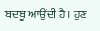ਬਦਬੂ ਆਉਂਦੀ ਹੈ। ਹੁਣ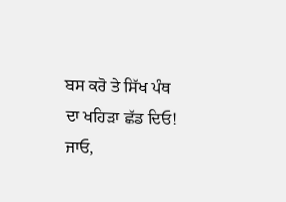ਬਸ ਕਰੋ ਤੇ ਸਿੱਖ ਪੰਥ ਦਾ ਖਹਿੜਾ ਛੱਡ ਦਿਓ! ਜਾਓ,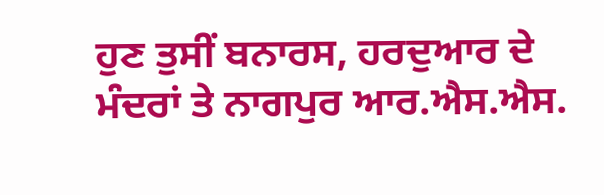ਹੁਣ ਤੁਸੀਂ ਬਨਾਰਸ, ਹਰਦੁਆਰ ਦੇ ਮੰਦਰਾਂ ਤੇ ਨਾਗਪੁਰ ਆਰ.ਐਸ.ਐਸ.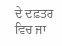ਦੇ ਦਫ਼ਤਰ ਵਿਚ ਜਾ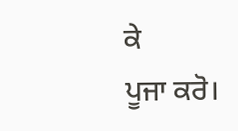ਕੇ
ਪੂਜਾ ਕਰੋ।